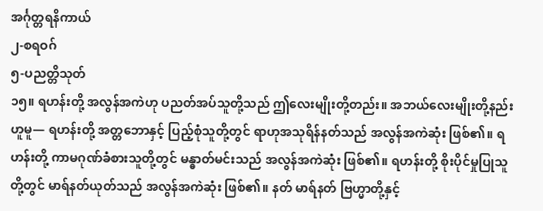အင်္ဂုတ္တရနိကာယ်
၂-စရဝဂ်
၅-ပညတ္တိသုတ်
၁၅။ ရဟန်းတို့ အလွန်အကဲဟု ပညတ်အပ်သူတို့သည် ဤလေးမျိုးတို့တည်း။ အဘယ်လေးမျိုးတို့နည်းဟူမူ— ရဟန်းတို့ အတ္တဘောနှင့် ပြည့်စုံသူတို့တွင် ရာဟုအသုရိန်နတ်သည် အလွန်အကဲဆုံး ဖြစ်၏။ ရဟန်းတို့ ကာမဂုဏ်ခံစားသူတို့တွင် မန္ဓာတ်မင်းသည် အလွန်အကဲဆုံး ဖြစ်၏။ ရဟန်းတို့ စိုးပိုင်မှုပြုသူတို့တွင် မာရ်နတ်ယုတ်သည် အလွန်အကဲဆုံး ဖြစ်၏။ နတ် မာရ်နတ် ဗြဟ္မာတို့နှင့်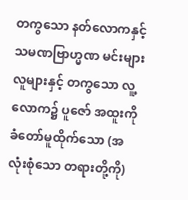တကွသော နတ်လောကနှင့် သမဏဗြာဟ္မဏ မင်းများ လူများနှင့် တကွသော လူ့လောက၌ ပူဇော် အထူးကို ခံတော်မူထိုက်သော (အလုံးစုံသော တရားတို့ကို)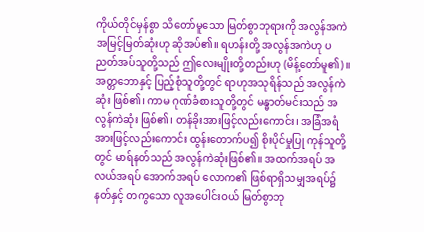ကိုယ်တိုင်မှန်စွာ သိတော်မူသော မြတ်စွာဘုရားကို အလွန်အကဲ အမြင့်မြတ်ဆုံးဟု ဆိုအပ်၏။ ရဟန်းတို့ အလွန်အကဲဟု ပညတ်အပ်သူတို့သည် ဤလေးမျိုးတို့တည်းဟု (မိန့်တော်မူ၏)။
အတ္တဘောနှင့် ပြည့်စုံသူတို့တွင် ရာဟုအသုရိန်သည် အလွန်ကဲဆုံး ဖြစ်၏၊ ကာမ ဂုဏ်ခံစားသူတို့တွင် မန္ဓာတ်မင်းသည် အလွန်ကဲဆုံး ဖြစ်၏၊ တန်ခိုးအားဖြင့်လည်းကောင်း၊ အခြံအရံအားဖြင့်လည်းကောင်း ထွန်းတောက်ပ၍ စိုးပိုင်မှုပြု ကုန်သူတို့တွင် မာရ်နတ်သည် အလွန်ကဲဆုံးဖြစ်၏။ အထက်အရပ် အလယ်အရပ် အောက်အရပ် လောက၏ ဖြစ်ရာရှိသမျှအရပ်၌ နတ်နှင့် တကွသော လူအပေါင်းဝယ် မြတ်စွာဘု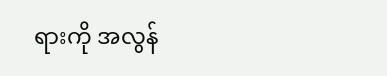ရားကို အလွန်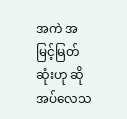အကဲ အမြင့်မြတ် ဆုံးဟု ဆိုအပ်လေသ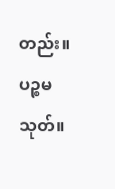တည်း။
ပဉ္စမသုတ်။